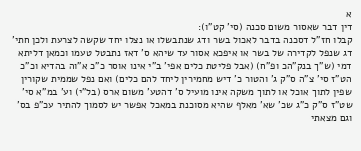א
דין דבר שאסור משום סכנה (סי' קט"ו):
קבלו חז"ל דסכנה בדבר לאכול בשר ודג שנתבשלו או נצלו יחד שקשה לצרעת ולכן חתי' דג שנפל לקדירה של בשר או איפכא אסור עד שיהא ס' דאז נתבטל טעמו וכמאן דליתא דמי (ש"ך בנק"הכ ופ"ח) (אבל פליטת כלים אפי' ב"י אינו אוסר כ"כ א"וה בהדיא וכ"כ הט"ז סי' צ"ה ס"ק ג' והטור כ' דיש מחמירין ליחד להם כלים) ואם נפל שממית שקורין שפין לתוך אוכל או לתוך משקה אינו מועיל ס' דהטע' משום ארס (בל"י) וע' במ"א סי' שט"ז ס"ק כ"ג שכ' שא' מאלף שהיא מסוכנת במאכל אפשר יש לסמוך להתיר עכ"פ בס' וגם מצאתי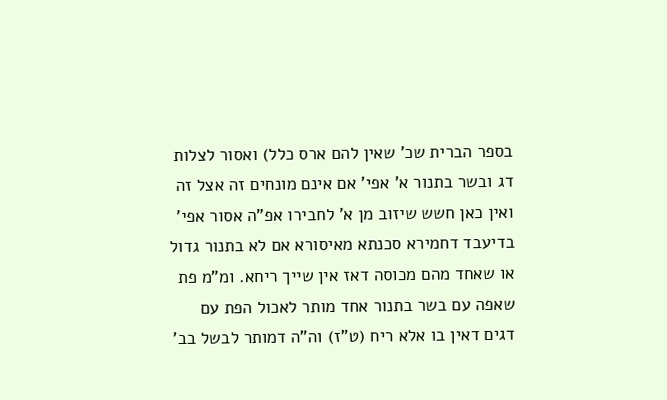בספר הברית שכ' שאין להם ארס כלל) ואסור לצלות דג ובשר בתנור א' אפי' אם אינם מונחים זה אצל זה ואין כאן חשש שיזוב מן א' לחבירו אפ"ה אסור אפי' בדיעבד דחמירא סכנתא מאיסורא אם לא בתנור גדול או שאחד מהם מכוסה דאז אין שייך ריחא. ומ"מ פת שאפה עם בשר בתנור אחד מותר לאכול הפת עם דגים דאין בו אלא ריח (ט"ז) וה"ה דמותר לבשל בב'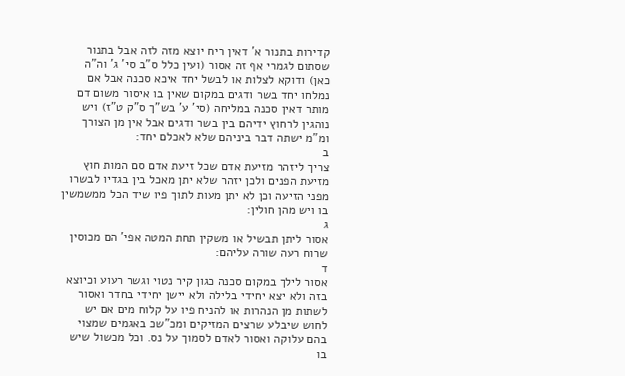קדירות בתנור א' דאין ריח יוצא מזה לזה אבל בתנור שסתום לגמרי אף זה אסור (ועין כלל ס"ב סי' ג' וה"ה כאן) ודוקא לצלות או לבשל יחד איכא סכנה אבל אם נמלחו יחד בשר ודגים במקום שאין בו איסור משום דם מותר דאין סכנה במליחה (סי' ע' בש"ך ס"ק ט"ז) ויש נוהגין לרחוץ ידיהם בין בשר ודגים אבל אין מן הצורך ומ"מ ישתה דבר ביניהם שלא לאכלם יחד:
ב
צריך ליזהר מזיעת אדם שכל זיעת אדם סם המות חוץ מזיעת הפנים ולכן יזהר שלא יתן מאכל בין בגדיו לבשרו מפני הזיעה וכן לא יתן מעות לתוך פיו שיד הכל ממשמשין בו ויש מהן חולין:
ג
אסור ליתן תבשיל או משקין תחת המטה אפי' הם מכוסין שרוח רעה שורה עליהם:
ד
אסור לילך במקום סכנה כגון קיר נטוי וגשר רעוע וכיוצא בזה ולא יצא יחידי בלילה ולא יישן יחידי בחדר ואסור לשתות מן הנהרות או להניח פיו על קלוח מים אם יש לחוש שיבלע שרצים המזיקים ומכ"שכ באגמים שמצוי בהם עלוקה ואסור לאדם לסמוך על נס. וכל מכשול שיש בו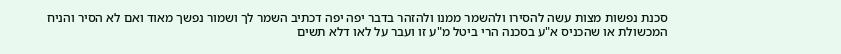סכנת נפשות מצות עשה להסירו ולהשמר ממנו ולהזהר בדבר יפה יפה דכתיב השמר לך ושמור נפשך מאוד ואם לא הסיר והניח המכשולת או שהכניס א"ע בסכנה הרי ביטל מ"ע זו ועבר על לאו דלא תשים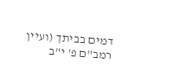דמים בביתך (ועיין רמב"ם פ' י"ב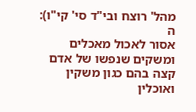מהל' רוצח ובי"ד סי' קי"ו):
ה
אסור לאכול מאכלים ומשקים שנפשו של אדם קצה בהם כגון משקין ואוכלין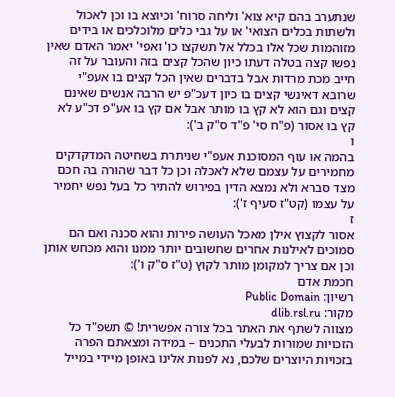שנתערב בהם קיא צוא' וליחה סרוח' וכיוצא בו וכן לאכול ולשתות בכלים הצואי' או על גבי כלים מלוכלכים או בידים מזוהמות שכל אלו בכלל אל תשקצו כו' ואפי' יאמר האדם שאין נפשו קצה בטלה דעתו כיון שהכל קצים בזה והעובר על זה חייב מכת מרדות אבל בדברים שאין הכל קצים בו אעפ"י שרובא דאינשי קצים בו כיון דעכ"פ יש הרבה אנשים שאינם קצים וגם הוא לא קץ בו מותר אבל אם קץ בו אע"פ דכ"ע לא קץ בו אסור (פ"ח סי' פ"ד ס"ק ב'):
ו
בהמה או עוף המסוכנת אעפ"י שניתרת בשחיטה המדקדקים מחמירים על עצמם שלא לאכלה וכן כל דבר שהורה בה חכם מצד סברא ולא נמצא הדין בפירוש להתיר כל בעל נפש יחמיר על עצמו (קט"ז סעיף ז'):
ז
אסור לקצוץ אילן מאכל העושה פירות והוא סכנה ואם הם סמוכים לאילנות אחרים שחשובים יותר ממנו והוא מכחש אותן וכן אם צריך למקומן מותר לקוץ (ט"ז ס"ק ו'):
חכמת אדם
רשיון: Public Domain
מקור: dlib.rsl.ru
מצווה לשתף את האתר בכל צורה אפשרית! © תשפ"ד כל הזכויות שמורות לבעלי התכנים – במידה ומצאתם הפרה בזכויות היוצרים שלכם, נא לפנות אלינו באופן מיידי במייל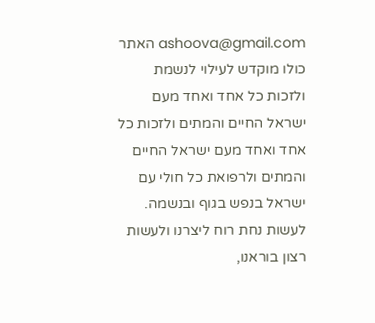ashoova@gmail.com האתר כולו מוקדש לעילוי לנשמת ולזכות כל אחד ואחד מעם ישראל החיים והמתים ולזכות כל אחד ואחד מעם ישראל החיים והמתים ולרפואת כל חולי עם ישראל בנפש בגוף ובנשמה. לעשות נחת רוח ליצרנו ולעשות רצון בוראנו,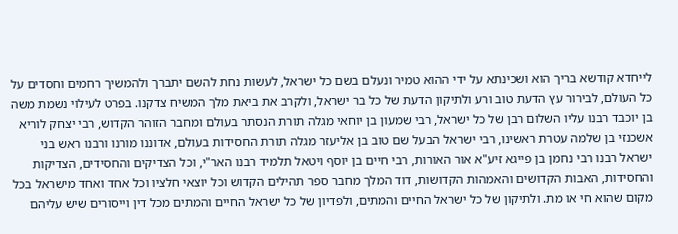לייחדא קודשא בריך הוא ושכינתא על ידי ההוא טמיר ונעלם בשם כל ישראל, לעשות נחת להשם יתברך ולהמשיך רחמים וחסדים על כל העולם, לבירור עץ הדעת טוב ורע ולתיקון הדעת של כל בר ישראל, ולקרב את ביאת מלך המשיח צדקנו. בפרט לעילוי נשמת משה בן יוכבד רבנו עליו השלום רבן של כל ישראל, רבי שמעון בן יוחאי מגלה תורת הנסתר בעולם ומחבר הזוהר הקדוש, רבי יצחק לוריא אשכנזי בן שלמה עטרת ראשינו, רבי ישראל הבעל שם טוב בן אליעזר מגלה תורת החסידות בעולם, אדוננו מורנו ורבנו ראש בני ישראל רבנו רבי נחמן בן פייגא זיע"א אור האורות, רבי חיים בן יוסף ויטאל תלמיד רבנו האר"י, וכל הצדיקים והחסידים, הצדיקות והחסידות, האבות הקדושים והאמהות הקדושות, דוד המלך מחבר ספר תהילים הקדוש וכל יוצאי חלציו וכל אחד ואחד מישראל בכל מקום שהוא חי או מת. ולתיקון של כל ישראל החיים והמתים, ולפדיון של כל ישראל החיים והמתים מכל דין וייסורים שיש עליהם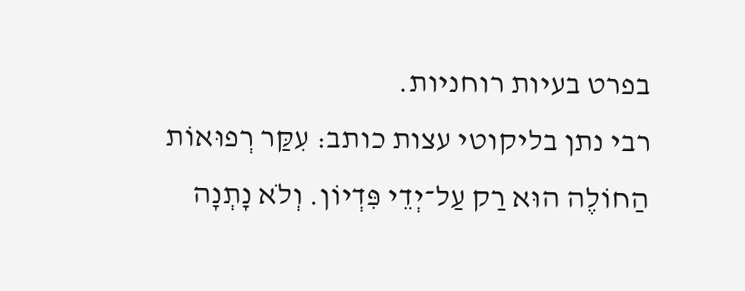בפרט בעיות רוחניות.
רבי נתן בליקוטי עצות כותב: עִקַּר רְפוּאוֹת הַחוֹלֶה הוּא רַק עַל־יְדֵי פִּדְיוֹן. וְלֹא נָתְנָה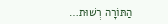הַתּוֹרָה רְשׁוּת…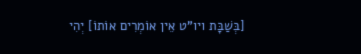[בְּשַׁבָּת ויו"ט אֵין אוֹמְרִים אוֹתוֹ] יְהִי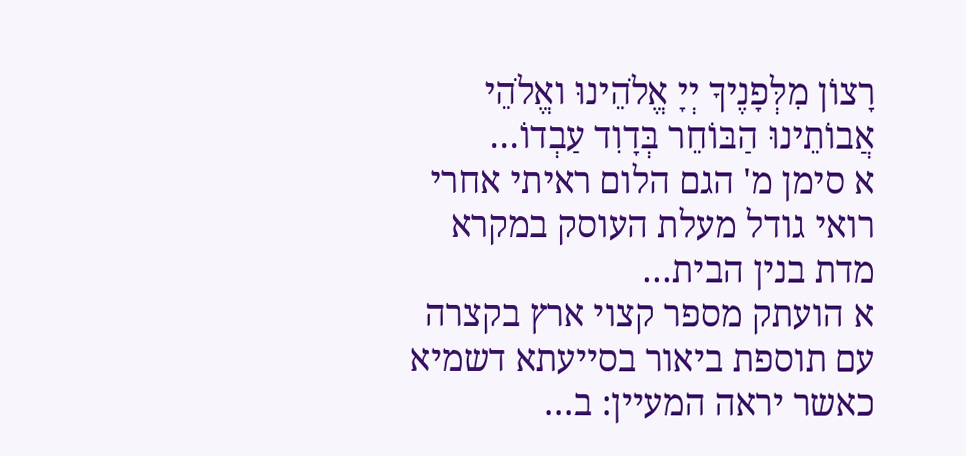רָצוֹן מִלְּפָנֶיךָ יְיָ אֱלֹהֵינוּ ואֱלֹהֵי אֲבוֹתֵינוּ הַבּוֹחֵר בְּדָוִד עַבְדוֹ…
א סימן מ' הגם הלום ראיתי אחרי רואי גודל מעלת העוסק במקרא מדת בנין הבית…
א הועתק מספר קצוי ארץ בקצרה עם תוספת ביאור בסייעתא דשמיא כאשר יראה המעיין: ב…